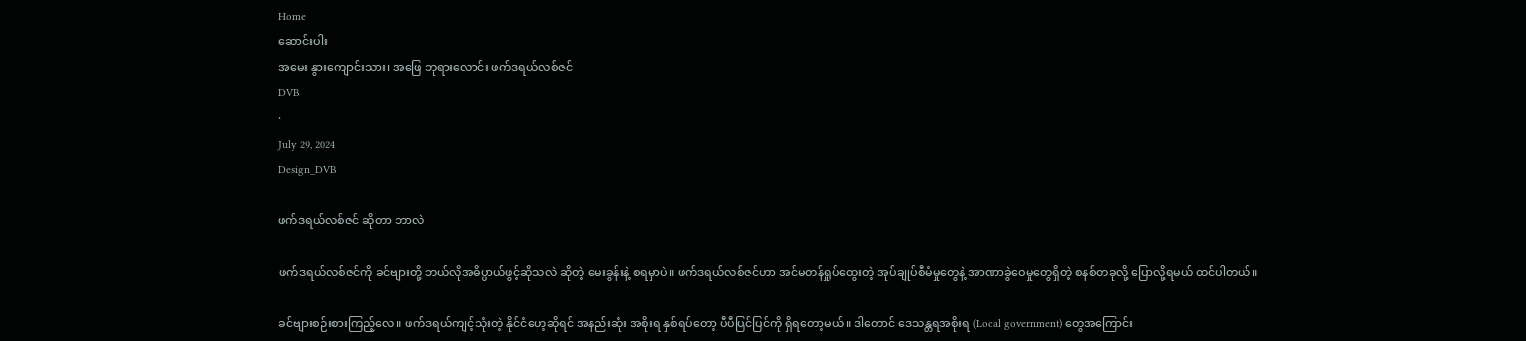Home
ဆောင်းပါး
အမေး နွားကျောင်းသား၊ အဖြေ ဘုရားလောင်း ဖက်ဒရယ်လစ်ဇင်
DVB
·
July 29, 2024
Design_DVB

ဖက်ဒရယ်လစ်ဇင် ဆိုတာ ဘာလဲ

ဖက်ဒရယ်လစ်ဇင်ကို ခင်ဗျားတို့ ဘယ်လိုအဓိပ္ပာယ်ဖွင့်ဆိုသလဲ ဆိုတဲ့ မေးခွန်းနဲ့ စရမှာပဲ။ ဖက်ဒရယ်လစ်ဇင်ဟာ အင်မတန်ရှုပ်ထွေးတဲ့ အုပ်ချုပ်စီမံမှုတွေနဲ့ အာဏာခွဲဝေမှုတွေရှိတဲ့ စနစ်တခုလို့ ပြောလို့ရမယ် ထင်ပါတယ်။

ခင်ဗျားစဉ်းစားကြည့်လေ။ ဖက်ဒရယ်ကျင့်သုံးတဲ့ နိုင်ငံဟေ့ဆိုရင် အနည်းဆုံး အစိုးရ နှစ်ရပ်တော့ ပီပီပြင်ပြင်ကို ရှိရတော့မယ်။ ဒါတောင် ဒေသန္တရအစိုးရ (Local government) တွေအကြောင်း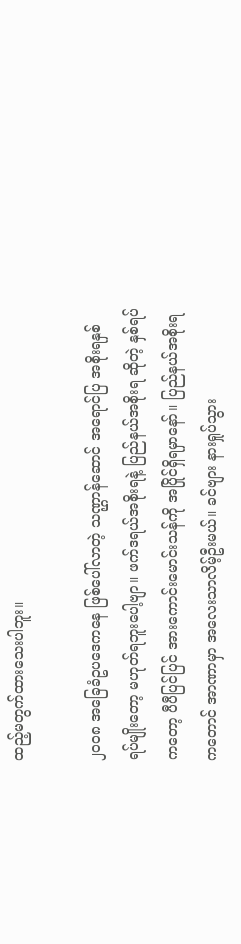ထည့်မတွက်ထားသေးပါဘူး။

၂၀၀၈ အခြေခံဥပဒေကနေ ဖြစ်ပေါ်လာတဲ့ သဏ္ဌာန်ဆောင် အရောင်ပြ အစိုးရနှစ်ရပ်မျိုးတော့ မဟုတ်ရဘူးပေါ့ဗျာ။ ဖက်ဒရယ်အစိုးရနဲ့ ပြည်နယ်အစိုးရ ဆိုတဲ့ နှစ်ရပ်ကတော့ ပီပီပြင်ပြင် အားကောင်းမောင်းသန်ကို အပြိုင်ရှိရမှာနော်။ ပြည်နယ်အစိုးရကတောင် အာဏာမှာ အလေးသာလိမ့်ဦးမယ်။ ခင်ဗျား နားရှုပ်သွား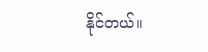နိုင်တယ်။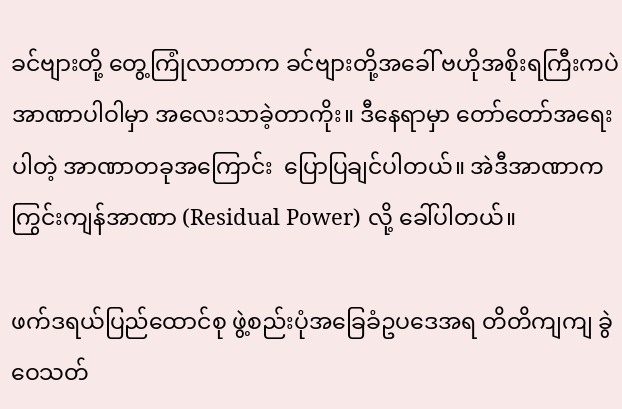ခင်ဗျားတို့ တွေ့ကြုံလာတာက ခင်ဗျားတို့အခေါ် ဗဟိုအစိုးရကြီးကပဲ အာဏာပါဝါမှာ အလေးသာခဲ့တာကိုး။ ဒီနေရာမှာ တော်တော်အရေးပါတဲ့ အာဏာတခုအကြောင်း  ပြောပြချင်ပါတယ်။ အဲဒီအာဏာက ကြွင်းကျန်အာဏာ (Residual Power) လို့ ခေါ်ပါတယ်။

ဖက်ဒရယ်ပြည်ထောင်စု ဖွဲ့စည်းပုံအခြေခံဥပဒေအရ တိတိကျကျ ခွဲဝေသတ်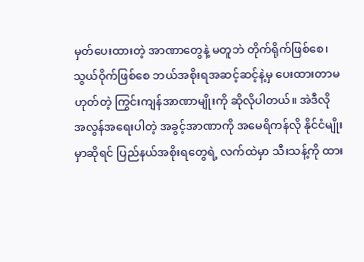မှတ်ပေးထားတဲ့ အာဏာတွေနဲ့ မတူဘဲ တိုက်ရိုက်ဖြစ်စေ၊ သွယ်ဝိုက်ဖြစ်စေ ဘယ်အစိုးရအဆင့်ဆင့်နဲ့မှ ပေးထားတာမဟုတ်တဲ့ ကြွင်းကျန်အာဏာမျိုးကို ဆိုလိုပါတယ်။ အဲဒီလို အလွန်အရေးပါတဲ့ အခွင့်အာဏာကို အမေရိကန်လို နိုင်ငံမျိုးမှာဆိုရင် ပြည်နယ်အစိုးရတွေရဲ့ လက်ထဲမှာ သီးသန့်ကို ထား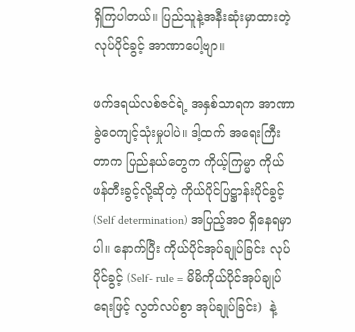ရှိကြပါတယ်။ ပြည်သူနဲ့အနီးဆုံးမှာထားတဲ့ လုပ်ပိုင်ခွင့် အာဏာပေါ့ဗျာ။

ဖက်ဒရယ်လစ်ဇင်ရဲ့ အနှစ်သာရက အာဏာခွဲဝေကျင့်သုံးမှုပါပဲ။ ဒါ့ထက် အရေးကြီးတာက ပြည်နယ်တွေက ကိုယ့်ကြမ္မာ ကိုယ်ဖန်တီးခွင့်လို့ဆိုတဲ့ ကိုယ်ပိုင်ပြဋ္ဌာန်းပိုင်ခွင့် (Self determination) အပြည့်အဝ ရှိနေရမှာပါ။ နောက်ပြီး ကိုယ်ပိုင်အုပ်ချုပ်ခြင်း လုပ်ပိုင်ခွင့် (Self- rule = မိမိကိုယ်ပိုင်အုပ်ချုပ်ရေးဖြင့် လွတ်လပ်စွာ အုပ်ချုပ်ခြင်း)  နဲ့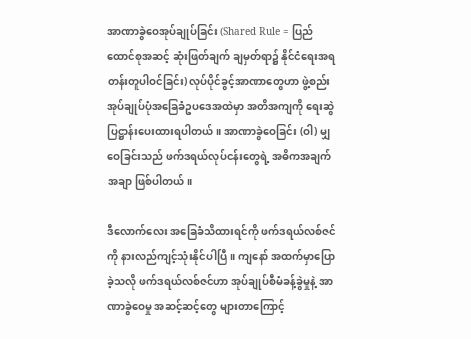အာဏာခွဲဝေအုပ်ချုပ်ခြင်း (Shared Rule = ပြည်ထောင်စုအဆင့် ဆုံးဖြတ်ချက် ချမှတ်ရာ၌ နိုင်ငံရေးအရ တန်းတူပါဝင်ခြင်း) လုပ်ပိုင်ခွင့်အာဏာတွေဟာ ဖွဲ့စည်းအုပ်ချုပ်ပုံအခြေခံဥပဒေအထဲမှာ အတိအကျကို ရေးဆွဲပြဋ္ဌာန်းပေးထားရပါတယ်။ အာဏာခွဲဝေခြင်း (ဝါ) မျှဝေခြင်းသည် ဖက်ဒရယ်လုပ်ငန်းတွေရဲ့ အဓိကအချက်အချာ ဖြစ်ပါတယ်။

ဒီလောက်လေး အခြေခံသိထားရင်ကို ဖက်ဒရယ်လစ်ဇင်ကို နားလည်ကျင့်သုံးနိုင်ပါပြီ။ ကျနော် အထက်မှာပြောခဲ့သလို ဖက်ဒရယ်လစ်ဇင်ဟာ အုပ်ချုပ်စီမံခန့်ခွဲမှုနဲ့ အာဏာခွဲဝေမှု အဆင့်ဆင့်တွေ များတာကြောင့်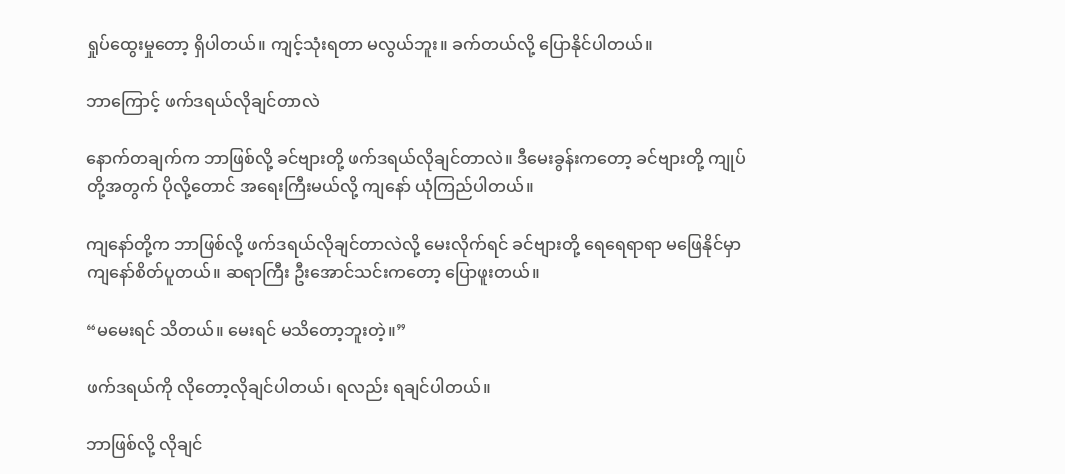ရှုပ်ထွေးမှုတော့ ရှိပါတယ်။ ကျင့်သုံးရတာ မလွယ်ဘူး။ ခက်တယ်လို့ ပြောနိုင်ပါတယ်။

ဘာကြောင့် ဖက်ဒရယ်လိုချင်တာလဲ

နောက်တချက်က ဘာဖြစ်လို့ ခင်ဗျားတို့ ဖက်ဒရယ်လိုချင်တာလဲ။ ဒီမေးခွန်းကတော့ ခင်ဗျားတို့ ကျုပ်တို့အတွက် ပိုလို့တောင် အရေးကြီးမယ်လို့ ကျနော် ယုံကြည်ပါတယ်။

ကျနော်တို့က ဘာဖြစ်လို့ ဖက်ဒရယ်လိုချင်တာလဲလို့ မေးလိုက်ရင် ခင်ဗျားတို့ ရေရေရာရာ မဖြေနိုင်မှာ ကျနော်စိတ်ပူတယ်။ ဆရာကြီး ဦးအောင်သင်းကတော့ ပြောဖူးတယ်။

“မမေးရင် သိတယ်။ မေးရင် မသိတော့ဘူးတဲ့။”

ဖက်ဒရယ်ကို လိုတော့လိုချင်ပါတယ်၊ ရလည်း ရချင်ပါတယ်။

ဘာဖြစ်လို့ လိုချင်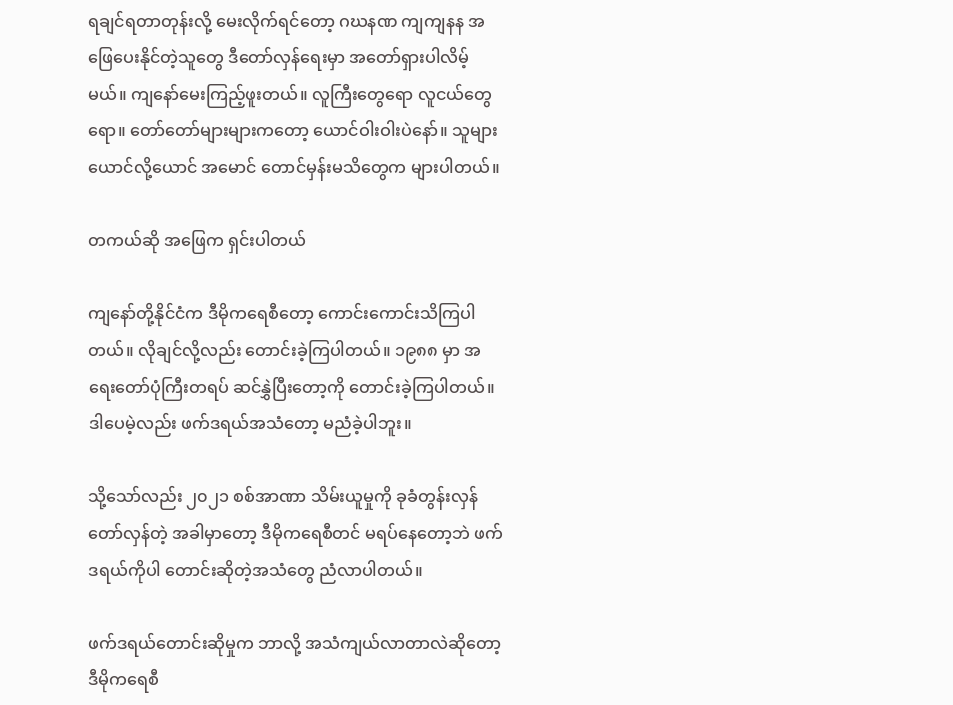ရချင်ရတာတုန်းလို့ မေးလိုက်ရင်တော့ ဂဃနဏ ကျကျနန အဖြေပေးနိုင်တဲ့သူတွေ ဒီတော်လှန်ရေးမှာ အတော်ရှားပါလိမ့်မယ်။ ကျနော်မေးကြည့်ဖူးတယ်။ လူကြီးတွေရော လူငယ်တွေရော။ တော်တော်များများကတော့ ယောင်ဝါးဝါးပဲနော်။ သူများယောင်လို့ယောင် အမောင် တောင်မှန်းမသိတွေက များပါတယ်။

တကယ်ဆို အဖြေက ရှင်းပါတယ်

ကျနော်တို့နိုင်ငံက ဒီမိုကရေစီတော့ ကောင်းကောင်းသိကြပါတယ်။ လိုချင်လို့လည်း တောင်းခဲ့ကြပါတယ်။ ၁၉၈၈ မှာ အရေးတော်ပုံကြီးတရပ် ဆင်နွှဲပြီးတော့ကို တောင်းခဲ့ကြပါတယ်။ ဒါပေမဲ့လည်း ဖက်ဒရယ်အသံတော့ မညံခဲ့ပါဘူး။

သို့သော်လည်း ၂၀၂၁ စစ်အာဏာ သိမ်းယူမှုကို ခုခံတွန်းလှန် တော်လှန်တဲ့ အခါမှာတော့ ဒီမိုကရေစီတင် မရပ်နေတော့ဘဲ ဖက်ဒရယ်ကိုပါ တောင်းဆိုတဲ့အသံတွေ ညံလာပါတယ်။

ဖက်ဒရယ်တောင်းဆိုမှုက ဘာလို့ အသံကျယ်လာတာလဲဆိုတော့ ဒီမိုကရေစီ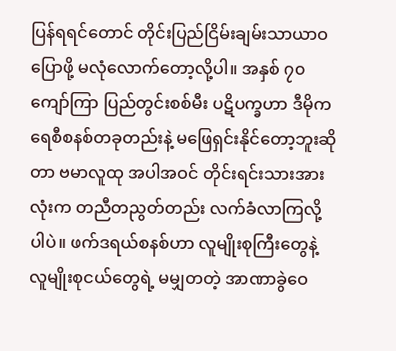ပြန်ရရင်တောင် တိုင်းပြည်ငြိမ်းချမ်းသာယာဝပြောဖို့ မလုံလောက်တော့လို့ပါ။ အနှစ် ၇၀ ကျော်ကြာ ပြည်တွင်းစစ်မီး ပဋိပက္ခဟာ ဒီမိုကရေစီစနစ်တခုတည်းနဲ့ မဖြေရှင်းနိုင်တော့ဘူးဆိုတာ ဗမာလူထု အပါအဝင် တိုင်းရင်းသားအားလုံးက တညီတညွတ်တည်း လက်ခံလာကြလို့ပါပဲ။ ဖက်ဒရယ်စနစ်ဟာ လူမျိုးစုကြီးတွေနဲ့ လူမျိုးစုငယ်တွေရဲ့ မမျှတတဲ့ အာဏာခွဲဝေ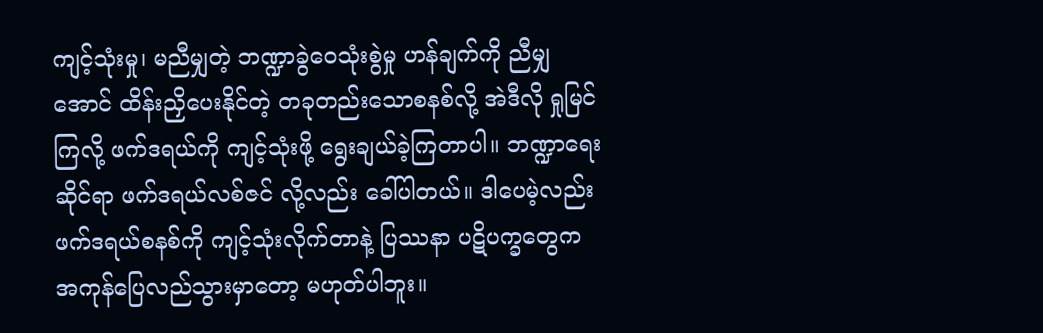ကျင့်သုံးမှု၊ မညီမျှတဲ့ ဘဏ္ဍာခွဲဝေသုံးစွဲမှု ဟန်ချက်ကို ညီမျှအောင် ထိန်းညှိပေးနိုင်တဲ့ တခုတည်းသောစနစ်လို့ အဲဒီလို ရှုမြင်ကြလို့ ဖက်ဒရယ်ကို ကျင့်သုံးဖို့ ရွေးချယ်ခဲ့ကြတာပါ။ ဘဏ္ဍာရေးဆိုင်ရာ ဖက်ဒရယ်လစ်ဇင် လို့လည်း ခေါ်ပါတယ်။ ဒါပေမဲ့လည်း ဖက်ဒရယ်စနစ်ကို ကျင့်သုံးလိုက်တာနဲ့ ပြဿနာ ပဋိပက္ခတွေက အကုန်ပြေလည်သွားမှာတော့ မဟုတ်ပါဘူး။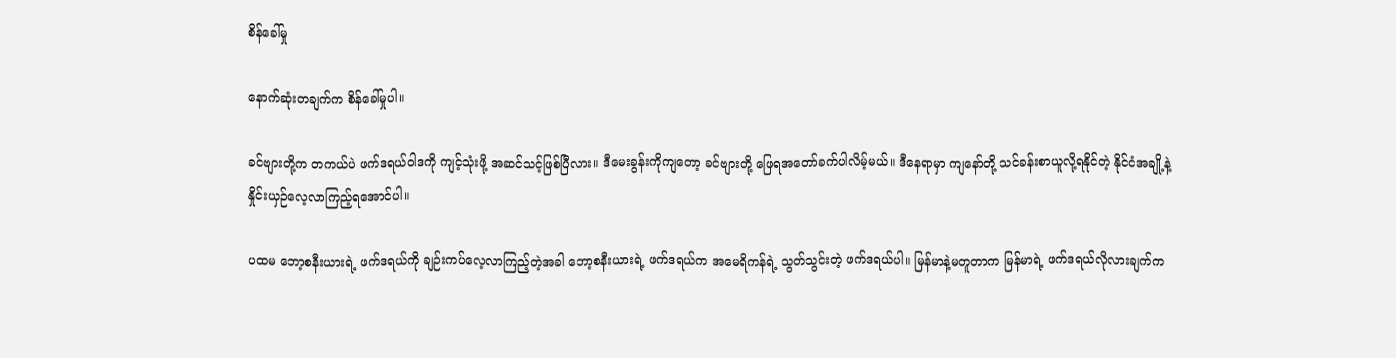စိန်ခေါ်မှု

နောက်ဆုံးတချက်က စိန်ခေါ်မှုပါ။

ခင်ဗျားတို့က တကယ်ပဲ ဖက်ဒရယ်ဝါဒကို ကျင့်သုံးဖို့ အဆင်သင့်ဖြစ်ပြီလား။ ဒီမေးခွန်းကိုကျတော့ ခင်ဗျားတို့ ဖြေရအတော်ခက်ပါလိမ့်မယ်။ ဒီနေရာမှာ ကျနော်တို့ သင်ခန်းစာယူလို့ရနိုင်တဲ့ နိုင်ငံအချို့နဲ့ နှိုင်းယှဉ်လေ့လာကြည့်ရအောင်ပါ။

ပထမ ဘော့စနီးယားရဲ့ ဖက်ဒရယ်ကို ချဉ်းကပ်လေ့လာကြည့်တဲ့အခါ ဘော့စနီးယားရဲ့ ဖက်ဒရယ်က အမေရိကန်ရဲ့ သွတ်သွင်းတဲ့ ဖက်ဒရယ်ပါ။ မြန်မာနဲ့မတူတာက မြန်မာရဲ့ ဖက်ဒရယ်လိုလားချက်က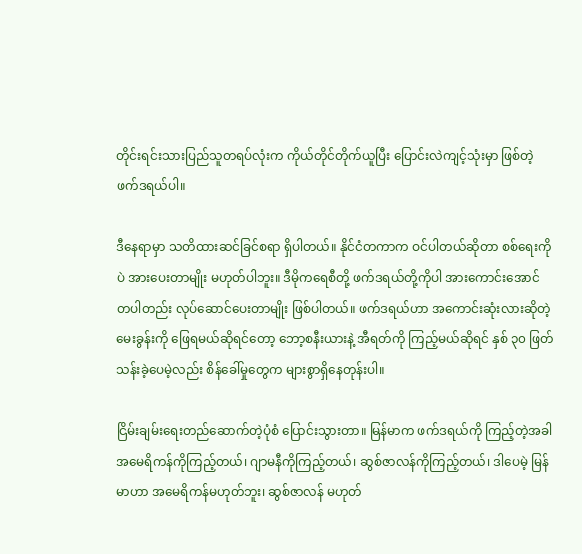တိုင်းရင်းသားပြည်သူတရပ်လုံးက ကိုယ်တိုင်တိုက်ယူပြီး ပြောင်းလဲကျင့်သုံးမှာ ဖြစ်တဲ့ ဖက်ဒရယ်ပါ။

ဒီနေရာမှာ သတိထားဆင်ခြင်စရာ ရှိပါတယ်။ နိုင်ငံတကာက ဝင်ပါတယ်ဆိုတာ စစ်ရေးကိုပဲ အားပေးတာမျိုး မဟုတ်ပါဘူး။ ဒီမိုကရေစီတို့ ဖက်ဒရယ်တို့ကိုပါ အားကောင်းအောင် တပါတည်း လုပ်ဆောင်ပေးတာမျိုး ဖြစ်ပါတယ်။ ဖက်ဒရယ်ဟာ အကောင်းဆုံးလားဆိုတဲ့ မေးခွန်းကို ဖြေရမယ်ဆိုရင်တော့ ဘော့စနီးယားနဲ့ အီရတ်ကို ကြည့်မယ်ဆိုရင် နှစ် ၃၀ ဖြတ်သန်းခဲ့ပေမဲ့လည်း စိန်ခေါ်မှုတွေက များစွာရှိနေတုန်းပါ။

ငြိမ်းချမ်းရေးတည်ဆောက်တဲ့ပုံစံ ပြောင်းသွားတာ။ မြန်မာက ဖက်ဒရယ်ကို ကြည့်တဲ့အခါ အမေရိကန်ကိုကြည့်တယ်၊ ဂျာမနီကိုကြည့်တယ်၊ ဆွစ်ဇာလန်ကိုကြည့်တယ်၊ ဒါပေမဲ့ မြန်မာဟာ အမေရိကန်မဟုတ်ဘူး၊ ဆွစ်ဇာလန် မဟုတ်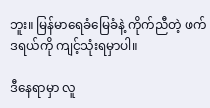ဘူး။ မြန်မာရေခံမြေခံနဲ့ ကိုက်ညီတဲ့ ဖက်ဒရယ်ကို ကျင့်သုံးရမှာပါ။

ဒီနေရာမှာ လူ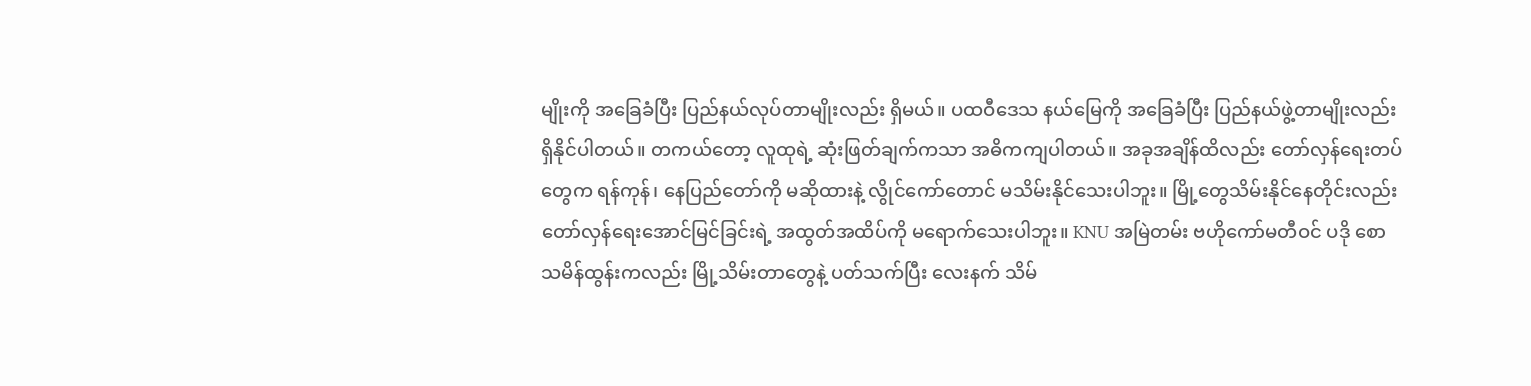မျိုးကို အခြေခံပြီး ပြည်နယ်လုပ်တာမျိုးလည်း ရှိမယ်။ ပထဝီဒေသ ‌နယ်မြေကို အခြေခံပြီး ပြည်နယ်ဖွဲ့တာမျိုးလည်း ရှိနိုင်ပါတယ်။ တကယ်တော့ လူထုရဲ့ ဆုံးဖြတ်ချက်ကသာ အဓိကကျပါတယ်။ အခုအချိန်ထိလည်း တော်လှန်ရေးတပ်တွေက ရန်ကုန်၊ နေပြည်တော်ကို မဆိုထားနဲ့ လွိုင်ကော်တောင် မသိမ်းနိုင်သေးပါဘူး။ မြို့တွေသိမ်းနိုင်နေတိုင်းလည်း တော်လှန်ရေးအောင်မြင်ခြင်းရဲ့ အထွတ်အထိပ်ကို မရောက်သေးပါဘူး။ KNU အမြဲတမ်း ဗဟိုကော်မတီဝင် ပဒို စောသမိန်ထွန်းကလည်း မြို့သိမ်းတာတွေနဲ့ ပတ်သက်ပြီး လေးနက် သိမ်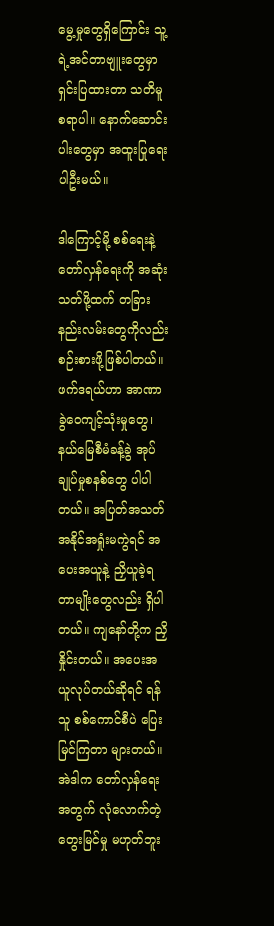မွေ့မှုတွေရှိကြောင်း သူ့ရဲ့အင်တာဗျူးတွေမှာ ရှင်းပြထားတာ သတိမူစရာပါ။ နောက်ဆောင်းပါးတွေမှာ အထူးပြုရေးပါဦးမယ်။

ဒါကြောင့်မို့ စစ်ရေးနဲ့ တော်လှန်ရေးကို အဆုံးသတ်ဖို့ထက် တခြားနည်းလမ်းတွေကိုလည်း စဉ်းစားဖို့ဖြစ်ပါတယ်။ ဖက်ဒရယ်ဟာ အာဏာခွဲဝေကျင့်သုံးမှုတွေ၊ နယ်မြေစီမံခန့်ခွဲ အုပ်ချုပ်မှုစနစ်တွေ ပါပါတယ်။ အပြတ်အသတ် အနိုင်အရှုံးမကွဲရင် အပေးအယူနဲ့ ညှိယူခဲ့ရတာမျိုးတွေလည်း ရှိပါတယ်။ ကျနော်တို့က ညှိနှိုင်းတယ်။ အပေးအယူလုပ်တယ်ဆိုရင် ရန်သူ စစ်ကောင်စီပဲ ပြေးမြင်ကြတာ များတယ်။ အဲဒါက တော်လှန်ရေးအတွက် လုံလောက်တဲ့ တွေးမြင်မှု မဟုတ်ဘူး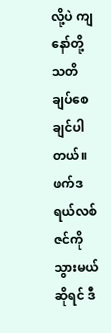လို့ပဲ ကျနော်တို့ သတိချပ်စေချင်ပါတယ်။ ဖက်ဒရယ်လစ်ဇင်ကို သွားမယ်ဆိုရင် ဒီ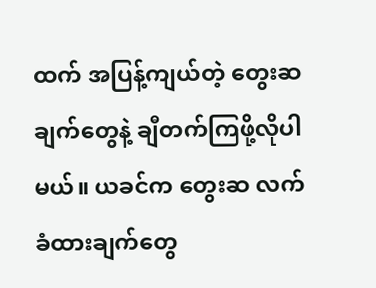ထက် အပြန့်ကျယ်တဲ့ တွေးဆချက်တွေနဲ့ ချီတက်ကြဖို့လိုပါမယ်။ ယခင်က တွေးဆ လက်ခံထားချက်တွေ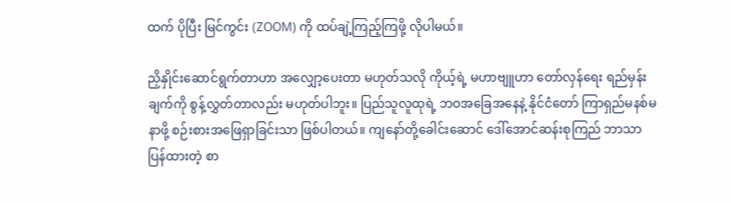ထက် ပိုပြီး မြင်ကွင်း (ZOOM) ကို ထပ်ချဲ့ကြည့်ကြဖို့ လိုပါမယ်။

ညှိနှိုင်းဆောင်ရွက်တာဟာ အလျှော့ပေးတာ မဟုတ်သလို ကိုယ့်ရဲ့ မဟာဗျူဟာ တော်လှန်ရေး ရည်မှန်းချက်ကို စွန့်လွှတ်တာလည်း မဟုတ်ပါဘူး။ ပြည်သူလူထုရဲ့ ဘဝအခြေအနေနဲ့ နိုင်ငံတော် ကြာရှည်မနစ်မနာဖို့ စဉ်းစားအဖြေရှာခြင်းသာ ဖြစ်ပါတယ်။ ကျနော်တို့ခေါင်းဆောင် ဒေါ်အောင်ဆန်းစုကြည် ဘာသာပြန်ထားတဲ့ စာ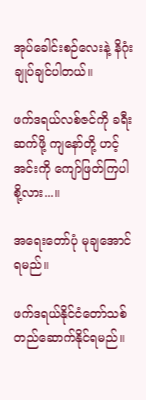အုပ်ခေါင်းစဉ်လေးနဲ့ နိဂုံးချုပ်ချင်ပါတယ်။

ဖက်ဒရယ်လစ်ဇင်ကို ခရီးဆက်ဖို့ ကျနော်တို့ ဟင့်အင်းကို ကျော်ဖြတ်ကြပါစို့လား...။

အရေးတော်ပုံ မုချအောင်ရမည်။

ဖက်ဒရယ်နိုင်ငံတော်သစ် တည်ဆောက်နိုင်ရမည်။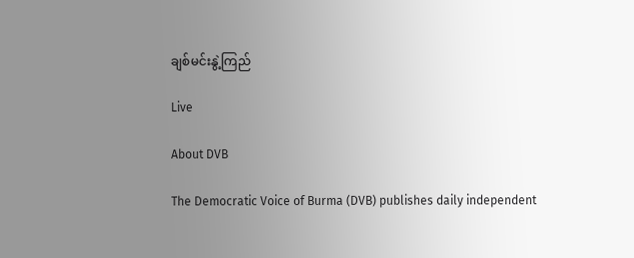ချစ်မင်းနွဲ့ကြည်

Live

About DVB

The Democratic Voice of Burma (DVB) publishes daily independent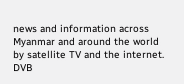news and information across Myanmar and around the world by satellite TV and the internet. DVB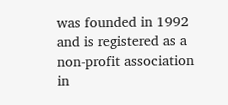was founded in 1992 and is registered as a non-profit association in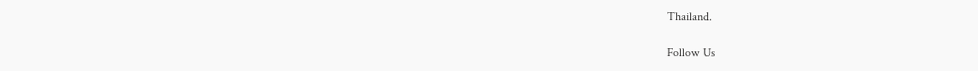Thailand.

Follow Us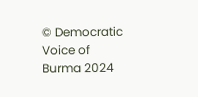© Democratic Voice of Burma 2024